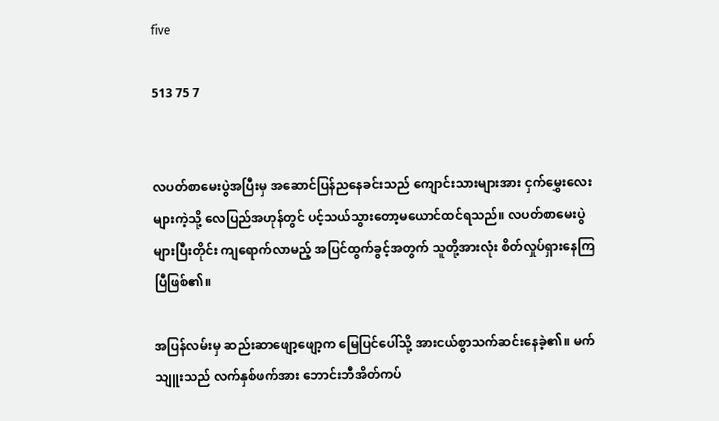five

513 75 7


လပတ်စာမေးပွဲအပြီးမှ အဆောင်ပြန်ညနေခင်းသည် ကျောင်းသားများအား ငှက်မွှေးလေးများကဲ့သို့ လေပြည်အဟုန်တွင် ပင့်သယ်သွားတော့မယောင်ထင်ရသည်။ လပတ်စာမေးပွဲများပြီးတိုင်း ကျရောက်လာမည့် အပြင်ထွက်ခွင့်အတွက် သူတို့အားလုံး စိတ်လှုပ်ရှားနေကြပြီဖြစ်၏။

အပြန်လမ်းမှ ဆည်းဆာဖျော့ဖျော့က မြေပြင်ပေါ်သို့ အားငယ်စွာသက်ဆင်းနေခဲ့၏။ မက်သျူးသည် လက်နှစ်ဖက်အား ဘောင်းဘီအိတ်ကပ်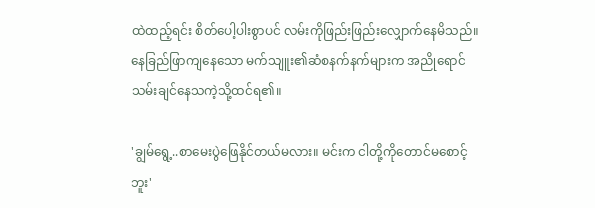ထဲထည့်ရင်း စိတ်ပေါ့ပါးစွာပင် လမ်းကိုဖြည်းဖြည်းလျှောက်နေမိသည်။ နေခြည်ဖြာကျနေသော မက်သျူး၏ဆံစနက်နက်များက အညိုရောင်သမ်းချင်နေသကဲ့သို့ထင်ရ၏။

'ချွမ်ရွေ့..စာမေးပွဲဖြေနိုင်တယ်မလား။ မင်းက ငါတို့ကိုတောင်မစောင့်ဘူး'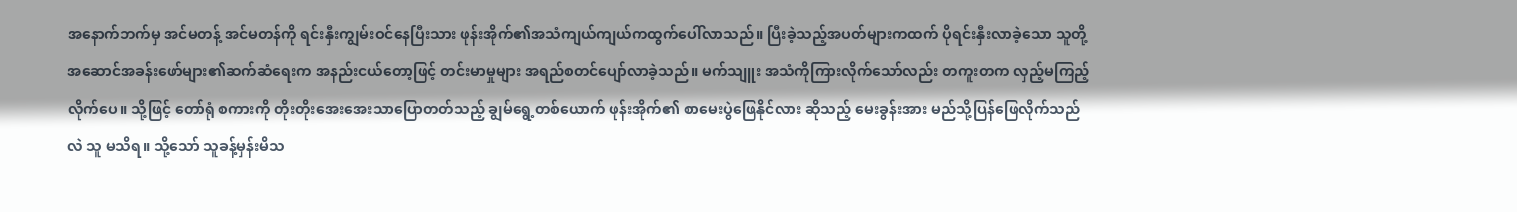အနောက်ဘက်မှ အင်မတန့် အင်မတန်ကို ရင်းနှီးကျွမ်းဝင်နေပြီးသား ဖုန်းအိုက်၏အသံကျယ်ကျယ်ကထွက်ပေါ်လာသည်။ ပြီးခဲ့သည့်အပတ်များကထက် ပိုရင်းနှီးလာခဲ့သော သူတို့အဆောင်အခန်းဖော်များ၏ဆက်ဆံရေးက အနည်းငယ်တော့ဖြင့် တင်းမာမှုများ အရည်စတင်ပျော်လာခဲ့သည်။ မက်သျူး အသံကိုကြားလိုက်သော်လည်း တကူးတက လှည့်မကြည့်လိုက်ပေ။ သို့ဖြင့် တော်ရုံ စကားကို တိုးတိုးအေးအေးသာပြောတတ်သည့် ချွမ်ရွေ့တစ်ယောက် ဖုန်းအိုက်၏ စာမေးပွဲဖြေနိုင်လား ဆိုသည့် မေးခွန်းအား မည်သို့ပြန်ဖြေလိုက်သည်လဲ သူ မသိရ။ သို့သော် သူခန့်မှန်းမိသ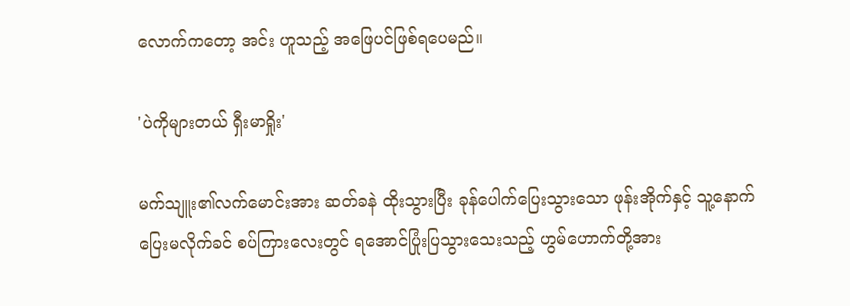လောက်ကတော့ အင်း ဟူသည့် အဖြေပင်ဖြစ်ရပေမည်။

'ပဲကိုများတယ် ရှီးမာရှိုး'

မက်သျူး၏လက်မောင်းအား ဆတ်ခနဲ ထိုးသွားပြီး ခုန်ပေါက်ပြေးသွားသော ဖုန်းအိုက်နှင့် သူ့နောက်ပြေးမလိုက်ခင် စပ်ကြားလေးတွင် ရအောင်ပြုံးပြသွားသေးသည့် ဟွမ်ဟောက်တို့အား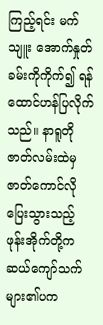ကြည့်ရင်း မက်သျူး အောက်နှုတ်ခမ်းကိုကိုက်၍ ရန်ထောင်ဟန်ပြလိုက်သည်။ နာရူတိုဇာတ်လမ်းထဲမှ ဇာတ်ကောင်လိုပြေးသွားသည့် ဖုန်းအိုက်တို့က ဆယ်ကျော်သက်များ၏ပက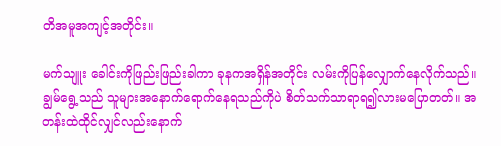တိအမူအကျင့်အတိုင်း။

မက်သျူး ခေါင်းကိုဖြည်းဖြည်းခါကာ ခုနကအရှိန်အတိုင်း လမ်းကိုပြန်လျှောက်နေလိုက်သည်။ ချွမ်ရွေ့သည် သူများအနောက်ရောက်နေရသည်ကိုပဲ စိတ်သက်သာရာရ၍လားမပြောတတ်။ အတန်းထဲထိုင်လျှင်လည်းနောက်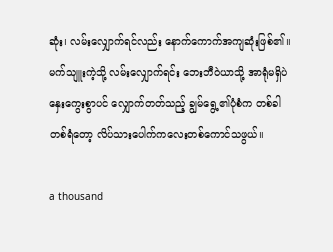ဆုံး၊ လမ်းလျှောက်ရင်လည်း နောက်ကောက်အကျဆုံးဖြစ်၏။ မက်သျူးကဲ့သို့ လမ်းလျှောက်ရင်း ဘေးဘီဝဲယာသို့ အာရုံမရှိပဲ နှေးကွေးစွာပင် လျှောက်တတ်သည့် ချွမ်ရွေ့၏ပုံစံက တစ်ခါတစ်ရံတော့ လိပ်သားပေါက်ကလေးတစ်ကောင်သဖွယ်။

a thousand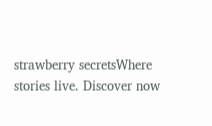strawberry secretsWhere stories live. Discover now